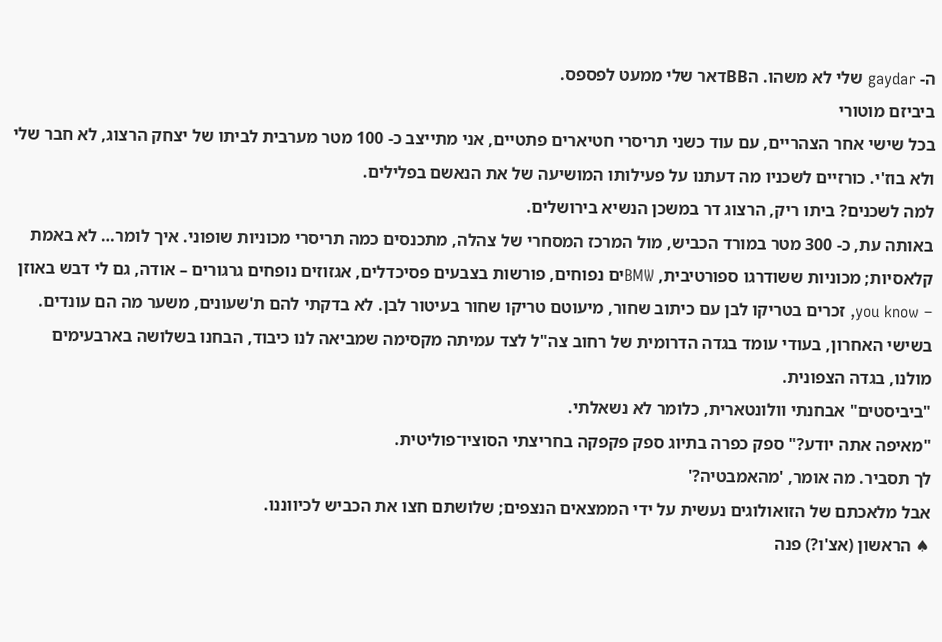ה- gaydar שלי לא משהו. הBBדאר שלי ממעט לפספס.
ביביזם מוטורי
בכל שישי אחר הצהריים, עם עוד כשני תריסרי חטיארים פתטיים, אני מתייצב כ- 100 מטר מערבית לביתו של יצחק הרצוג, לא חבר שלי ולא בוז'י. כורזיים לשכניו מה דעתנו על פעילותו המושיעה של את הנאשם בפלילים.
למה לשכנים? ביתו ריק, הרצוג דר במשכן הנשיא בירושלים.
באותה עת, כ- 300 מטר במורד הכביש, מול המרכז המסחרי של צהלה, מתכנסים כמה תריסרי מכוניות שופוני. איך לומר… לא באמת קלאסיות; מכוניות ששודרגו ספורטיבית, BMWים נפוחים, פורשות בצבעים פסיכדלים, אגזוזים נופחים גרגורים – אודה, גם לי דבש באוזן – you know, זכרים בטריקו לבן עם כיתוב שחור, מיעוטם טריקו שחור בעיטור לבן. לא בדקתי להם ת'שעונים, משער מה הם עונדים.
בשישי האחרון, בעודי עומד בגדה הדרומית של רחוב צה"ל לצד עמיתה מקסימה שמביאה לנו כיבוד, הבחנו בשלושה בארבעימים מולנו, בגדה הצפונית.
"ביביסטים" אבחנתי וולונטארית, כלומר לא נשאלתי.
"מאיפה אתה יודע?" ספק כפרה בתיוג ספק פקפקה בחריצתי הסוציו־פוליטית.
לך תסביר. מה אומר, 'מהאמבטיה?'
אבל מלאכתם של הזואולוגים נעשית על ידי הממצאים הנצפים; שלושתם חצו את הכביש לכיווננו.
♠ הראשון (אצ'ו?) פנה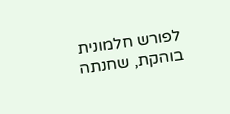לפורש חלמונית בוהקת, שחנתה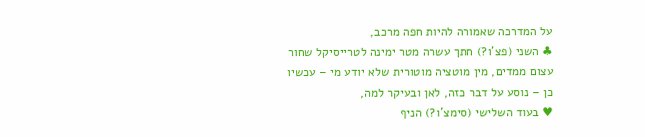על המדרכה שאמורה להיות חפה מרכב,
♣ השני (פצ'ו?) חתך עשרה מטר ימינה לטרייסיקל שחור עצום ממדים, מין מוטציה מוטורית שלא יודע מי – עכשיו כן – נוסע על דבר כזה, לאן ובעיקר למה,
♥ בעוד השלישי (סימצ'ו?) הניף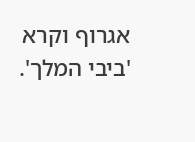אגרוף וקרא 'ביבי המלך'.